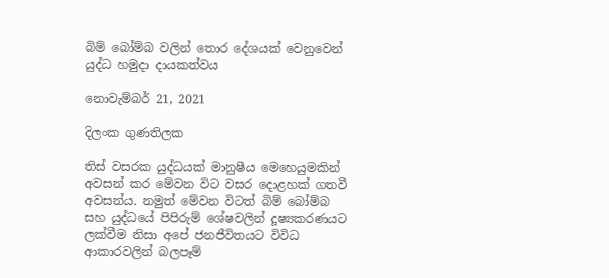බිම් බෝම්බ වලින් තොර දේශයක් වෙනුවෙන් යුද්ධ හමුදා දායකත්වය

නොවැම්බර් 21, 2021

දිලංක ගුණතිලක

තිස් වසරක යුද්ධයක් මානුෂීය මෙහෙයුමකින් අවසන් කර මේවන විට වසර දොළහක් ගතවී අවසන්ය. නමුත් මේවන විටත් බිම් බෝම්බ සහ යුද්ධයේ පිපිරුම් ශේෂවලින් දූෂ්‍යකරණයට ලක්වීම නිසා අපේ ජනජීවිතයට විවිධ ආකාරවලින් බලපෑම්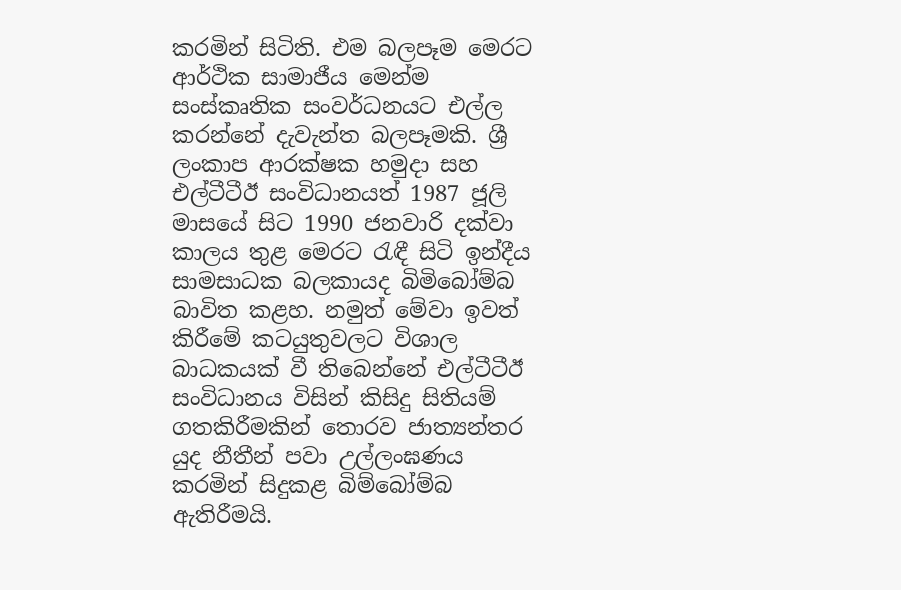කරමින් සිටිති. එම බලපෑම මෙරට ආර්ථික සාමාජීය මෙන්ම සංස්කෘතික සංවර්ධනයට එල්ල කරන්නේ දැවැන්ත බලපෑමකි. ශ්‍රී ලංකාප ආරක්ෂක හමුදා සහ එල්ටීටීඊ සංවිධානයත් 1987 ජූලි මාසයේ සිට 1990 ජනවාරි දක්වා කාලය තුළ මෙරට රැඳී සිටි ඉන්දීය සාමසාධක බලකායද බිමිබෝම්බ බාවිත කළහ. නමුත් මේවා ඉවත් කිරීමේ කටයුතුවලට විශාල බාධකයක් වී තිබෙන්නේ එල්ටීටීඊ සංවිධානය විසින් කිසිදු සිතියම් ගතකිරීමකින් තොරව ජාත්‍යන්තර යුද නීතීන් පවා උල්ලංඝණය කරමින් සිදුකළ බිම්බෝම්බ ඇතිරීමයි.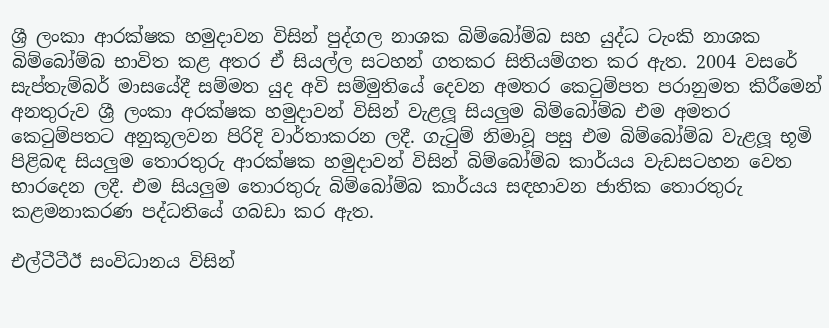ශ්‍රී ලංකා ආරක්ෂක හමුදාවන විසින් පුද්ගල නාශක බිම්බෝම්බ සහ යුද්ධ ටැංකි නාශක බිම්බෝම්බ භාවිත කළ අතර ඒ සියල්ල සටහන් ගතකර සිතියම්ගත කර ඇත. 2004 වසරේ සැප්තැම්බර් මාසයේදී සම්මත යුද අවි සම්මුතියේ දෙවන අමතර කෙටුම්පත පරානුමත කිරීමෙන් අනතුරුව ශ්‍රී ලංකා අරක්ෂක හමුදාවන් විසින් වැළලූ සියලුම බිම්බෝම්බ එම අමතර කෙටුම්පතට අනුකූලවන පිරිදි වාර්තාකරන ලදී. ගැටුම් නිමාවූ පසු එම බිම්බෝම්බ වැළලූ භූමි පිළිබඳ සියලුම තොරතුරු ආරක්ෂක හමුදාවන් විසින් බිම්බෝම්බ කාර්යය වැඩසටහන වෙත භාරදෙන ලදී. එම සියලුම තොරතුරු බිම්බෝම්බ කාර්යය සඳහාවන ජාතික තොරතුරු කළමනාකරණ පද්ධතියේ ගබඩා කර ඇත.

එල්ටීටීඊ සංවිධානය විසින්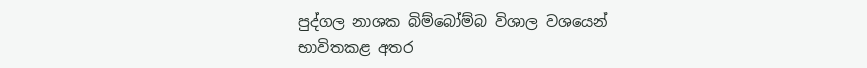පුද්ගල නාශක බිම්බෝම්බ විශාල වශයෙන් භාවිතකළ අතර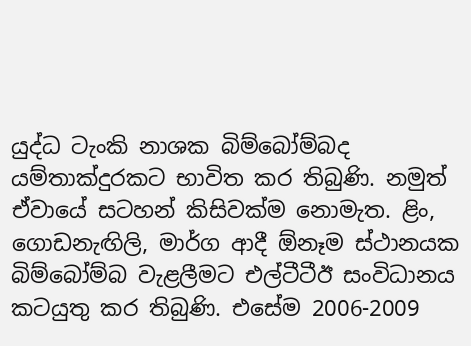යුද්ධ ටැංකි නාශක බිම්බෝම්බද යම්තාක්දුරකට භාවිත කර තිබුණි. නමුත් ඒවායේ සටහන් කිසිවක්ම නොමැත. ළිං, ගොඩනැඟිලි, මාර්ග ආදී ඕනෑම ස්ථානයක බිම්බෝම්බ වැළලීමට එල්ටීටීඊ සංවිධානය කටයුතු කර තිබුණි. එසේම 2006-2009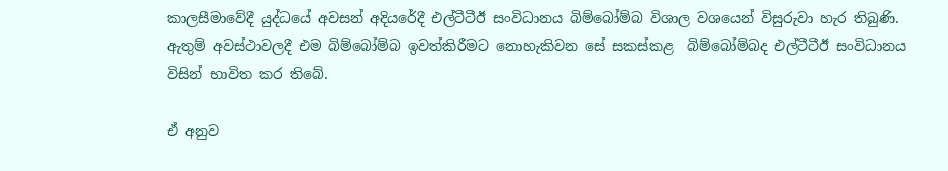කාලසීමාවේදී යුද්ධයේ අවසන් අදියරේදී එල්ටීටීඊ සංවිධානය බිම්බෝම්බ විශාල වශයෙන් විසුරුවා හැර තිබුණි. ඇතුම් අවස්ථාවලදී එම බිම්බෝම්බ ඉවත්කිරීමට නොහැකිවන සේ සකස්කළ  බිම්බෝම්බද එල්ටීටීඊ සංවිධානය විසින් භාවිත කර තිබේ.

ඒ අනුව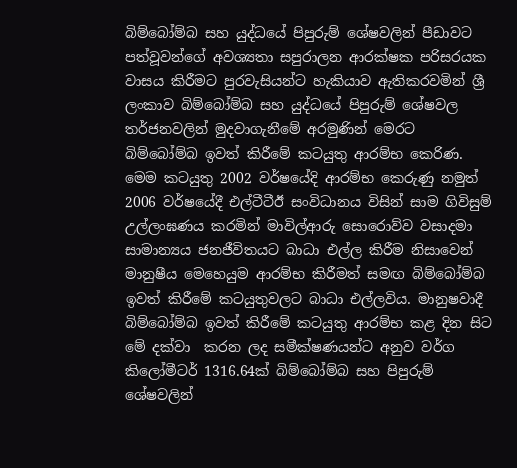බිම්බෝම්බ සහ යුද්ධයේ පිපුරුම් ශේෂවලින් පීඩාවට පත්වූවන්ගේ අවශ්‍යතා සපුරාලන ආරක්ෂක පරිසරයක වාසය කිරීමට පුරවැසියන්ට හැකියාව ඇතිකරවමින් ශ්‍රී ලංකාව බිම්බෝම්බ සහ යුද්ධයේ පිපුරුම් ශේෂවල තර්ජනවලින් මුදවාගැනීමේ අරමුණින් මෙරට බිම්බෝම්බ ඉවත් කිරීමේ කටයුතු ආරම්භ කෙරිණ. මෙම කටයුතු 2002 වර්ෂයේදි ආරම්භ කෙරුණු නමුත් 2006 වර්ෂයේදී එල්ටීටීඊ සංවිධානය විසින් සාම ගිවිසුම් උල්ලංඝණය කරමින් මාවිල්ආරු සොරොව්ව වසාදමා සාමාන්‍යය ජනජීවිතයට බාධා එල්ල කිරීම නිසාවෙන් මානුෂීය මෙහෙයුම ආරම්භ කිරීමත් සමඟ බිම්බෝම්බ ඉවත් කිරීමේ කටයුතුවලට බාධා එල්ලවිය. මානුෂවාදී බිම්බෝම්බ ඉවත් කිරීමේ කටයුතු ආරම්භ කළ දින සිට මේ දක්වා  කරන ලද සමීක්ෂණයන්ට අනුව වර්ග කිලෝමීටර් 1316.64ක් බිම්බෝම්බ සහ පිපුරුම් ශේෂවලින්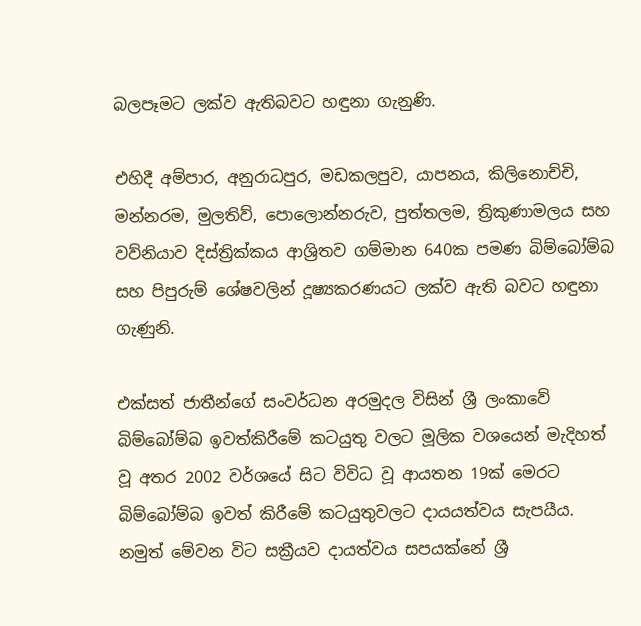බලපෑමට ලක්ව ඇතිබවට හඳුනා ගැනුණි.

එහිදී අම්පාර, අනුරාධපුර, මඩකලපුව, යාපනය, කිලිනොච්චි, මන්නරම, මුලතිව්, පොලොන්නරුව, පුත්තලම, ත්‍රිකුණාමලය සහ වව්නියාව දිස්ත්‍රික්කය ආශ්‍රිතව ගම්මාන 640ක පමණ බිම්බෝම්බ සහ පිපුරුම් ශේෂවලින් දූෂ්‍යකරණයට ලක්ව ඇති බවට හඳුනා ගැණුනි.

එක්සත් ජාතීන්ගේ සංවර්ධන අරමුදල විසින් ශ්‍රී ලංකාවේ බිම්බෝම්බ ඉවත්කිරීමේ කටයුතු වලට මූලික වශයෙන් මැදිහත් වූ අතර 2002 වර්ශයේ සිට විවිධ වූ ආයතන 19ක් මෙරට බිම්බෝම්බ ඉවත් කිරීමේ කටයුතුවලට දායයත්වය සැපයීය. නමුත් මේවන විට සක්‍රීයව දායත්වය සපයක්නේ ශ්‍රී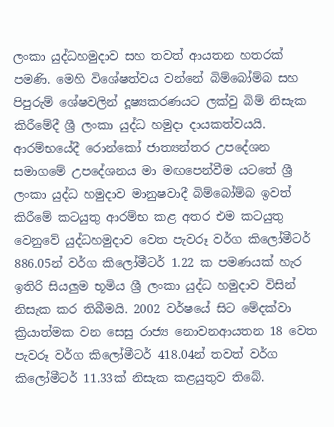ලංකා යුද්ධහමුදාව සහ තවත් ආයතන හතරක් පමණි. මෙහි විශේෂත්වය වන්නේ බිම්බෝම්බ සහ පිපුරුම් ශේෂවලින් දූෂ්‍යකරණයට ලක්වු බිම් නිසැක කිරීමේදී ශ්‍රී ලංකා යුද්ධ හමුදා දායකත්වයයි. ආරම්භයේදී රොන්කෝ ජාත්‍යන්තර උපදේශන සමාගමේ උපදේශනය මා මඟපෙන්වීම යටතේ ශ්‍රී ලංකා යුද්ධ හමුදාව මානුෂවාදී බිම්බෝම්බ ඉවත් කිරීමේ කටයුතු ආරම්භ කළ අතර එම කටයුතු වෙනුවේ යුද්ධහමුදාව වෙත පැවරූ වර්ග කිලෝමීටර් 886.05න් වර්ග කිලෝමීටර් 1.22 ක පමණයක් හැර ඉතිරි සියලුම භූමිය ශ්‍රී ලංකා යුද්ධ හමුදාව විසින් නිසැක කර තිබීමයි. 2002 වර්ෂයේ සිට මේදක්වා  ක්‍රියාත්මක වන සෙසු රාජ්‍ය නොවනආයතන 18 වෙත පැවරූ වර්ග කිලෝමීටර් 418.04න් තවත් වර්ග කිලෝමීටර් 11.33ක් නිසැක කළයුතුව තිබේ.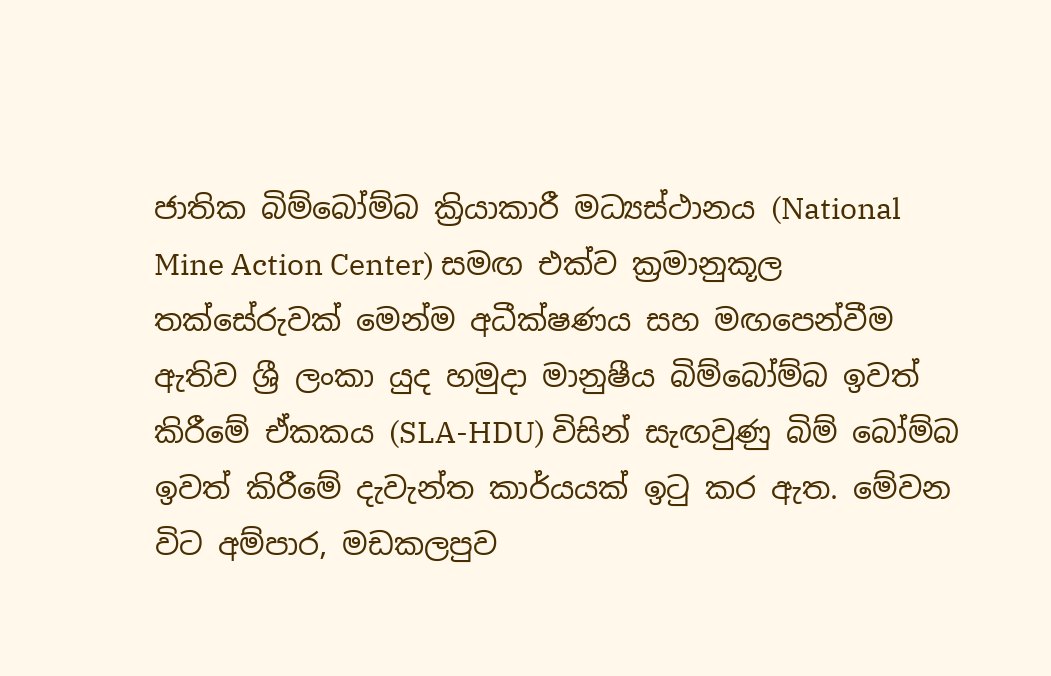ජාතික බිම්බෝම්බ ක්‍රියාකාරී මධ්‍යස්ථානය (National Mine Action Center) සමඟ එක්ව ක්‍රමානුකූල තක්සේරුවක් මෙන්ම අධීක්ෂණය සහ මඟපෙන්වීම ඇතිව ශ්‍රී ලංකා යුද හමුදා මානුෂීය බිම්බෝම්බ ඉවත් කිරීමේ ඒකකය (SLA-HDU) විසින් සැඟවුණු බිම් බෝම්බ ඉවත් කිරීමේ දැවැන්ත කාර්යයක් ඉටු කර ඇත. මේවන විට අම්පාර, මඩකලපුව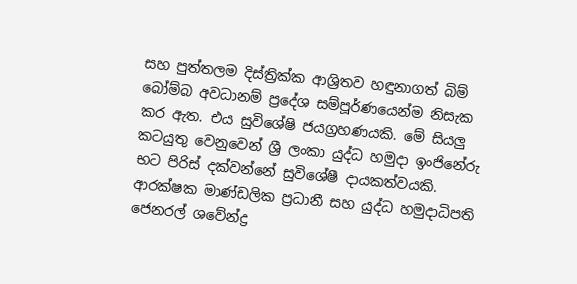සහ පුත්තලම දිස්ත්‍රික්ක ආශ්‍රිතව හඳුනාගත් බිම් බෝම්බ අවධානම් ප්‍රදේශ සම්පූර්ණයෙන්ම නිසැක කර ඇත. එය සුවිශේෂි ජයග්‍රහණයකි. මේ සියලු කටයුතු වෙනුවෙන් ශ්‍රී ලංකා යුද්ධ හමුදා ඉංජිනේරු භට පිරිස් දක්වන්නේ සුවිශේෂී දායකත්වයකි. ආරක්ෂක මාණ්ඩලික ප්‍රධානී සහ යුද්ධ හමුදාධිපති ජෙනරල් ශවේන්ද්‍ර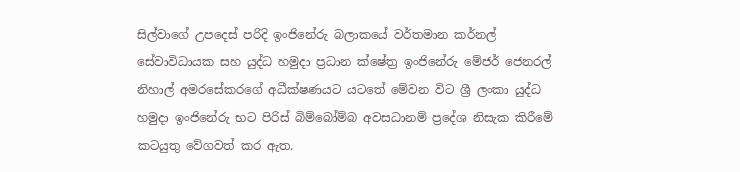සිල්වාගේ උපදෙස් පරිදි ඉංජිනේරු බලාකයේ වර්තමාන කර්නල් සේවාවිධායක සහ යුද්ධ හමුදා ප්‍රධාන ක්ෂේත්‍ර ඉංජිනේරු මේජර් ජෙනරල් නිහාල් අමරසේකරගේ අධීක්ෂණයට යටතේ මේවන විට ශ්‍රී ලංකා යුද්ධ හමුදා ඉංජිනේරු භට පිරිස් බිම්බෝම්බ අවසධානම් ප්‍රදේශ නිසැක කිරීමේ කටයුතු වේගවත් කර ඇත.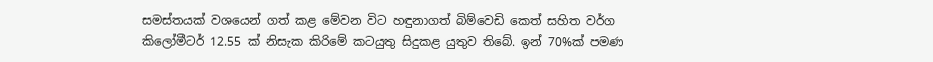සමස්තයක් වශයෙන් ගත් කළ මේවන විට හඳුනාගත් බිම්වෙඩි කෙත් සහිත වර්ග කිලෝමීටර් 12.55 ක් නිසැක කිරිමේ කටයුතු සිදුකළ යුතුව තිබේ. ඉන් 70%ක් පමණ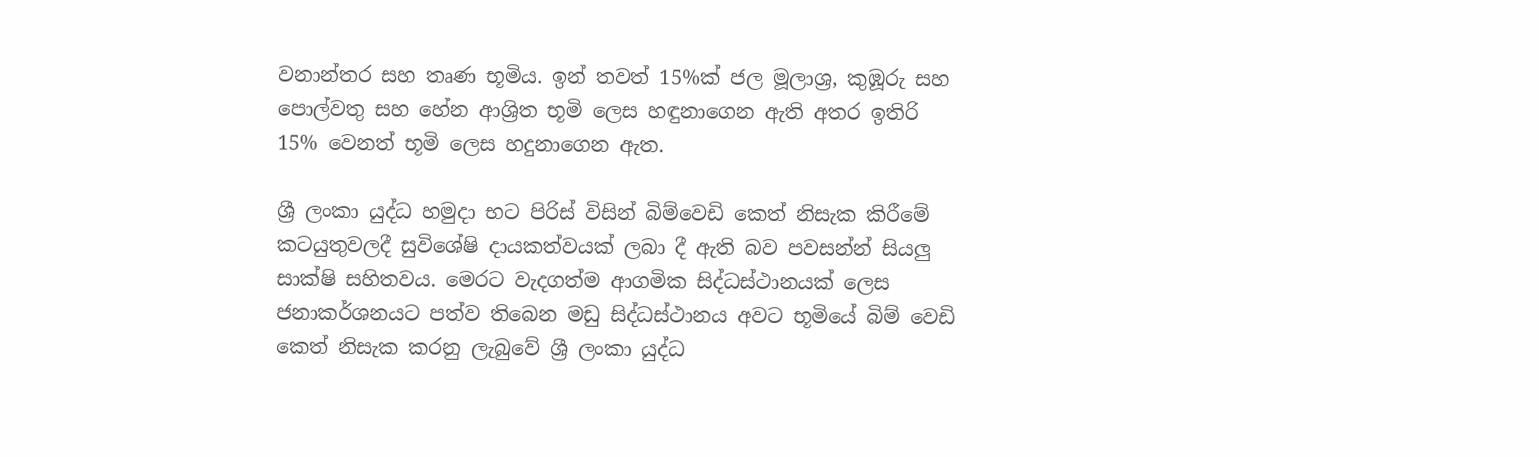වනාන්තර සහ තෘණ භූමිය. ඉන් තවත් 15%ක් ජල මූලාශ්‍ර, කුඹූරු සහ පොල්වතු සහ හේන ආශ්‍රිත භූමි ලෙස හඳුනාගෙන ඇති අතර ඉතිරි 15% වෙනත් භූමි ලෙස හදුනාගෙන ඇත.

ශ්‍රී ලංකා යුද්ධ හමුදා භට පිරිස් විසින් බිම්වෙඩි කෙත් නිසැක කිරීමේ කටයුතුවලදී සුවිශේෂි දායකත්වයක් ලබා දී ඇති බව පවසන්න් සියලු සාක්ෂි සහිතවය. මෙරට වැදගත්ම ආගමික සිද්ධස්ථානයක් ලෙස ජනාකර්ශනයට පත්ව තිබෙන මඩු සිද්ධස්ථානය අවට භූමියේ බිම් වෙඩි කෙත් නිසැක කරනු ලැබුවේ ශ්‍රී ලංකා යුද්ධ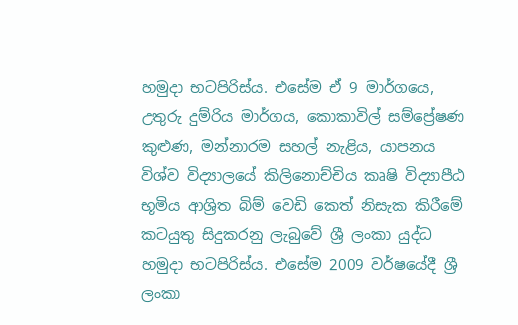හමුදා භටපිරිස්ය. එසේම ඒ 9 මාර්ගයෙ, උතුරු දුම්රිය මාර්ගය, කොකාවිල් සම්ප්‍රේෂණ කුළුණ, මන්නාරම සහල් නැළිය, යාපනය විශ්ව විද්‍යාලයේ කිලිනොච්චිය කෘෂි විද්‍යාපීඨ භූමිය ආශ්‍රිත බිම් වෙඩි කෙත් නිසැක කිරීමේ කටයුතු සිදුකරනු ලැබුවේ ශ්‍රී ලංකා යුද්ධ හමුදා භටපිරිස්ය. එසේම 2009 වර්ෂයේදී ශ්‍රී ලංකා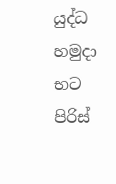යුද්ධ හමුදා භට පිරිස්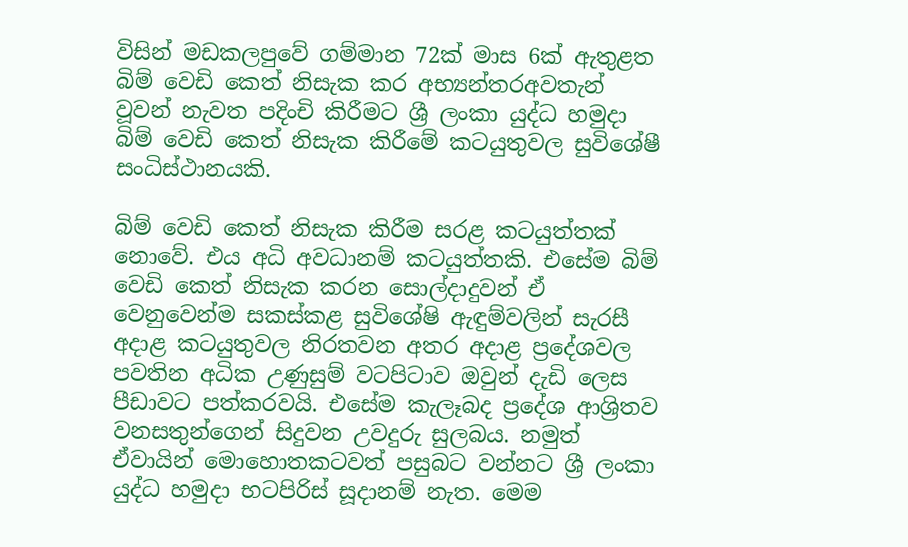විසින් මඩකලපුවේ ගම්මාන 72ක් මාස 6ක් ඇතුළත බිම් වෙඩි කෙත් නිසැක කර අභ්‍යන්තරඅවතැන් වූවන් නැවත පදිංචි කිරීමට ශ්‍රී ලංකා යුද්ධ හමුදා බිම් වෙඩි කෙත් නිසැක කිරීමේ කටයුතුවල සුවිශේෂී සංධිස්ථානයකි.

බිම් වෙඩි කෙත් නිසැක කිරීම සරළ කටයුත්තක් නොවේ. එය අධි අවධානම් කටයුත්තකි. එසේම බිම් වෙඩි කෙත් නිසැක කරන සොල්දාදුවන් ඒ වෙනුවෙන්ම සකස්කළ සුවිශේෂි ඇඳුම්වලින් සැරසී අදාළ කටයුතුවල නිරතවන අතර අදාළ ප්‍රදේශවල පවතින අධික උණුසුම් වටපිටාව ඔවුන් දැඩි ලෙස පීඩාවට පත්කරවයි. එසේම කැලෑබද ප්‍රදේශ ආශ්‍රිතව වනසතුන්ගෙන් සිදුවන උවදුරු සුලබය. නමුත් ඒවායින් මොහොතකටවත් පසුබට වන්නට ශ්‍රී ලංකා යුද්ධ හමුදා භටපිරිස් සූදානම් නැත. මෙම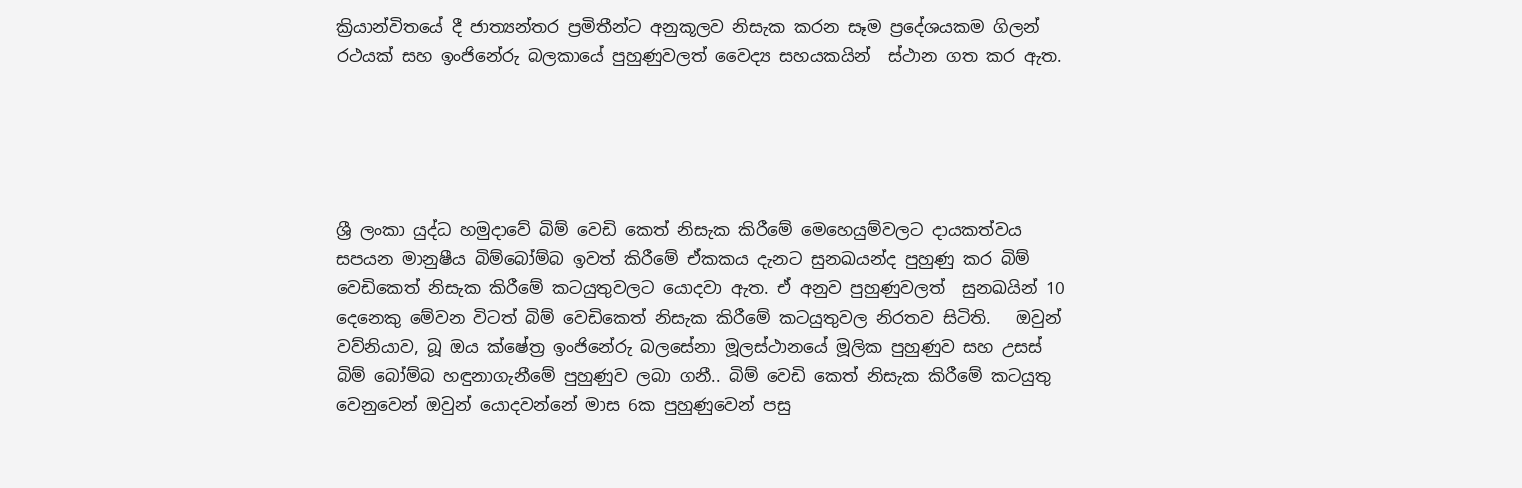ක්‍රියාන්විතයේ දී ජාත්‍යන්තර ප්‍රමිතීන්ට අනුකූලව නිසැක කරන සෑම ප්‍රදේශයකම ගිලන් රථයක් සහ ඉංජිනේරු බලකායේ පුහුණුවලත් වෛද්‍ය සහයකයින්  ස්ථාන ගත කර ඇත.





ශ්‍රී ලංකා යුද්ධ හමුදාවේ බිම් වෙඩි කෙත් නිසැක කිරීමේ මෙහෙයුම්වලට දායකත්වය සපයන මානුෂීය බිම්බෝම්බ ඉවත් කිරීමේ ඒකකය දැනට සුනඛයන්ද පුහුණු කර බිම් වෙඩිකෙත් නිසැක කිරීමේ කටයුතුවලට යොදවා ඇත. ඒ අනුව පුහුණුවලත්  සුනඛයින් 10 දෙනෙකු මේවන විටත් බිම් වෙඩිකෙත් නිසැක කිරීමේ කටයුතුවල නිරතව සිටිති.   ඔවුන් වව්නියාව, බූ ඔය ක්ෂේත්‍ර ඉංජිනේරු බලසේනා මූලස්ථානයේ මූලික පුහුණුව සහ උසස් බිම් බෝම්බ හඳුනාගැනීමේ පුහුණුව ලබා ගනී.. බිම් වෙඩි කෙත් නිසැක කිරීමේ කටයුතු වෙනුවෙන් ඔවුන් යොදවන්නේ මාස 6ක පුහුණුවෙන් පසු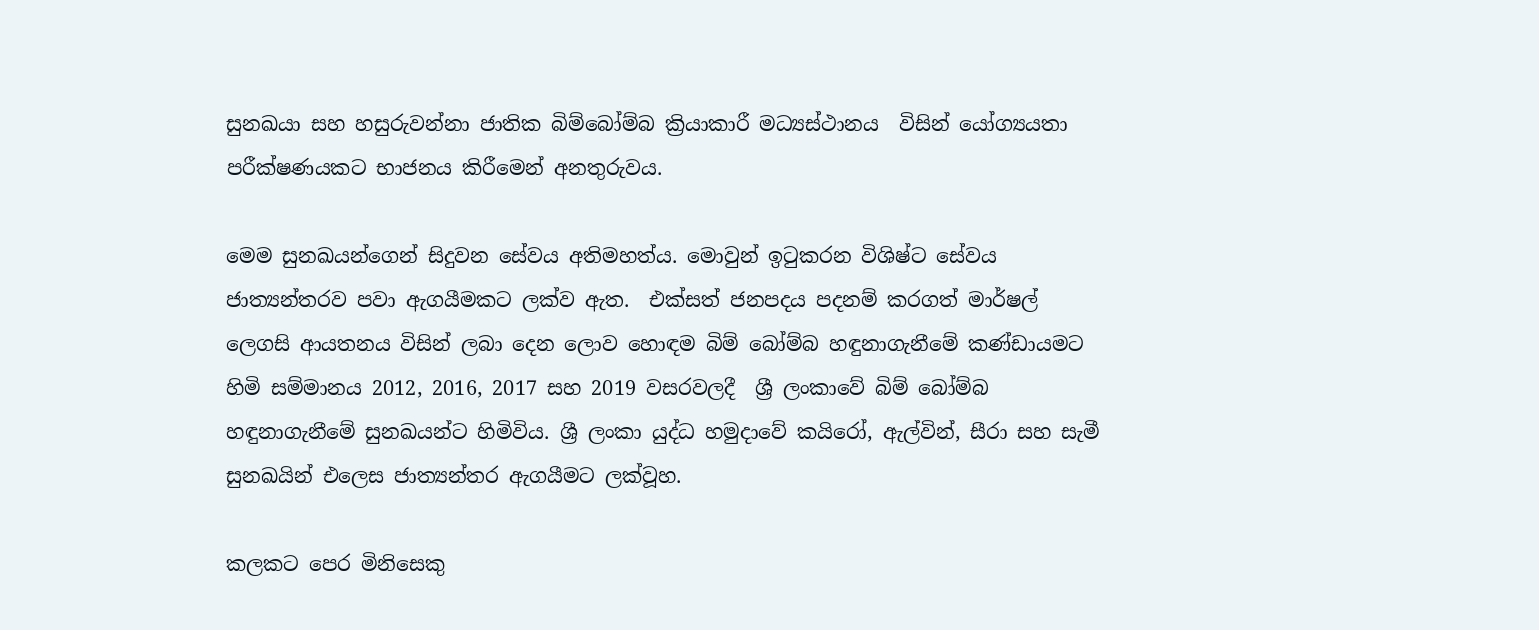සුනඛයා සහ හසුරුවන්නා ජාතික බිම්බෝම්බ ක්‍රියාකාරී මධ්‍යස්ථානය  විසින් යෝග්‍යයතා පරීක්ෂණයකට භාජනය කිරීමෙන් අනතුරුවය.

මෙම සුනඛයන්ගෙන් සිදුවන සේවය අතිමහත්ය. මොවුන් ඉටුකරන විශිෂ්ට සේවය ජාත්‍යන්තරව පවා ඇගයීමකට ලක්ව ඇත.  එක්සත් ජනපදය පදනම් කරගත් මාර්ෂල් ලෙගසි ආයතනය විසින් ලබා දෙන ලොව හොඳම බිම් බෝම්බ හඳුනාගැනීමේ කණ්ඩායමට  හිමි සම්මානය 2012, 2016, 2017 සහ 2019 වසරවලදී  ශ්‍රී ලංකාවේ බිම් බෝම්බ හඳුනාගැනීමේ සුනඛයන්ට හිමිවිය. ශ්‍රී ලංකා යුද්ධ හමුදාවේ කයිරෝ, ඇල්වින්, සීරා සහ සැමී සුනඛයින් එලෙස ජාත්‍යන්තර ඇගයීමට ලක්වූහ.

කලකට පෙර මිනිසෙකු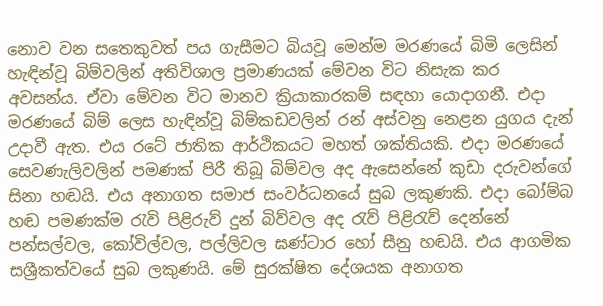නොව වන සතෙකුවත් පය ගැසීමට බියවූ මෙන්ම මරණයේ බිමි ලෙසින් හැඳින්වූ බිම්වලින් අතිවිශාල ප්‍රමාණයක් මේවන විට නිසැක කර අවසන්ය. ඒවා මේවන විට මානව ක්‍රියාකාරකම් සඳහා යොදාගනී. එදා මරණයේ බිම් ලෙස හැඳින්වූ බිම්කඩවලින් රන් අස්වනු නෙළන යුගය දැන් උදාවී ඇත. එය රටේ ජාතික ආර්ථිකයට මහත් ශක්තියකි. එදා මරණයේ සෙවණැලිවලින් පමණක් පිරී තිබූ බිම්වල අද ඇසෙන්නේ කුඩා දරුවන්ගේ සිනා හඬයි. එය අනාගත සමාජ සංවර්ධනයේ සුබ ලකුණකි. එදා බෝම්බ හඬ පමණක්ම රැවි පිළිරුව් දුන් බිව්වල අද රැව් පිළිරැව් දෙන්නේ පන්සල්වල, කෝවිල්වල, පල්ලිවල ඝණ්ටාර හෝ සීනු හඬයි. එය ආගමික සශ්‍රීකත්වයේ සුබ ලකුණයි. මේ සුරක්ෂිත දේශයක අනාගත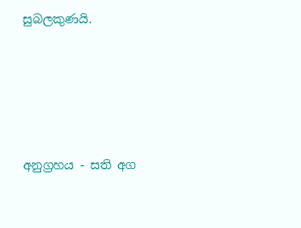සුබලකුණයි.





අනුග්‍රහය - සති අග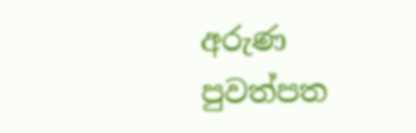අරුණ පුවත්පත